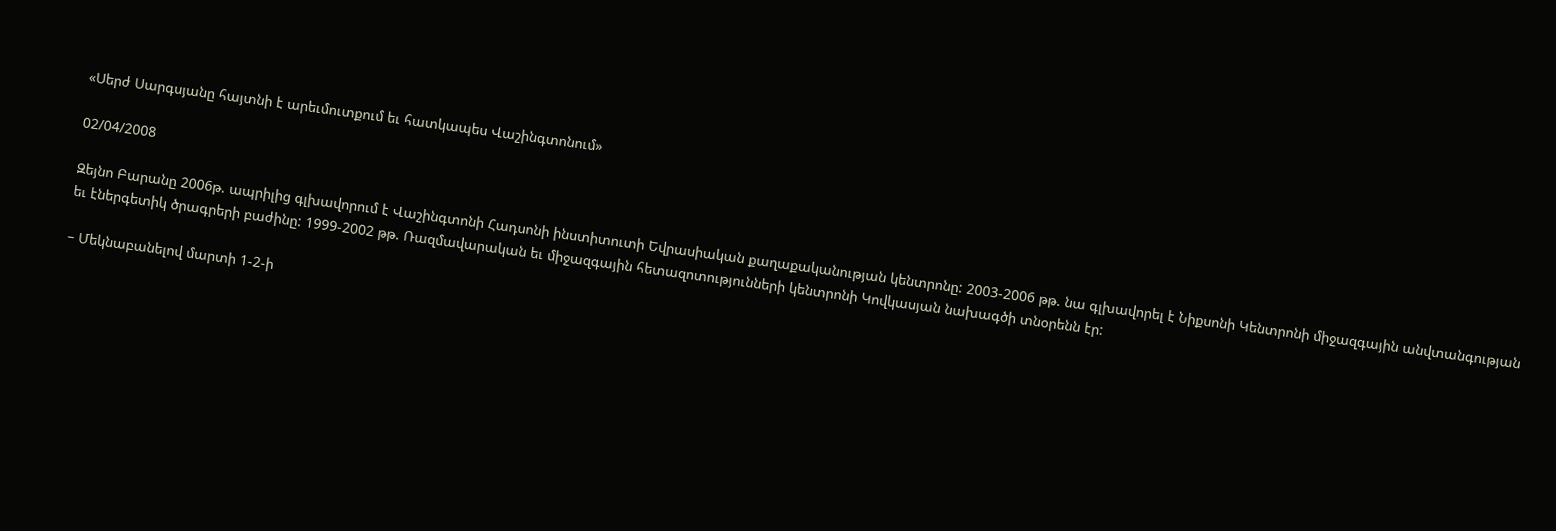«Սերժ Սարգսյանը հայտնի է արեւմուտքում եւ հատկապես Վաշինգտոնում»

02/04/2008

Զեյնո Բարանը 2006թ. ապրիլից գլխավորում է Վաշինգտոնի Հադսոնի ինստիտուտի Եվրասիական քաղաքականության կենտրոնը: 2003-2006 թթ. նա գլխավորել է Նիքսոնի Կենտրոնի միջազգային անվտանգության եւ էներգետիկ ծրագրերի բաժինը: 1999-2002 թթ. Ռազմավարական եւ միջազգային հետազոտությունների կենտրոնի Կովկասյան նախագծի տնօրենն էր:

– Մեկնաբանելով մարտի 1-2-ի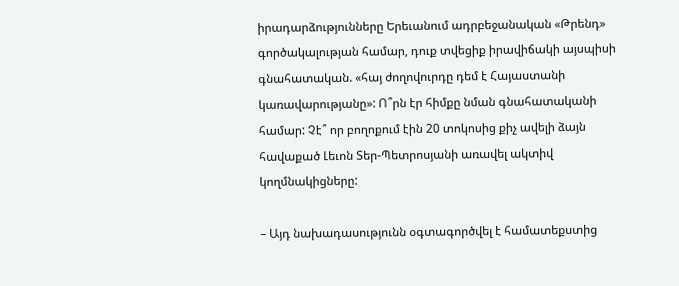իրադարձությունները Երեւանում ադրբեջանական «Թրենդ» գործակալության համար, դուք տվեցիք իրավիճակի այսպիսի գնահատական. «հայ ժողովուրդը դեմ է Հայաստանի կառավարությանը»: Ո՞րն էր հիմքը նման գնահատականի համար: Չէ՞ որ բողոքում էին 20 տոկոսից քիչ ավելի ձայն հավաքած Լեւոն Տեր-Պետրոսյանի առավել ակտիվ կողմնակիցները:

– Այդ նախադասությունն օգտագործվել է համատեքստից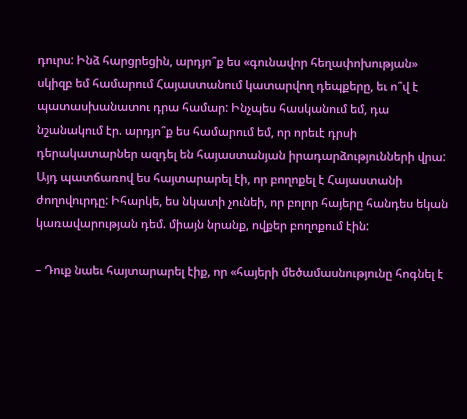դուրս: Ինձ հարցրեցին, արդյո՞ք ես «գունավոր հեղափոխության» սկիզբ եմ համարում Հայաստանում կատարվող դեպքերը, եւ ո՞վ է պատասխանատու դրա համար: Ինչպես հասկանում եմ, դա նշանակում էր. արդյո՞ք ես համարում եմ, որ որեւէ դրսի դերակատարներ ազդել են հայաստանյան իրադարձությունների վրա: Այդ պատճառով ես հայտարարել էի, որ բողոքել է Հայաստանի ժողովուրդը: Իհարկե, ես նկատի չունեի, որ բոլոր հայերը հանդես եկան կառավարության դեմ. միայն նրանք, ովքեր բողոքում էին:

– Դուք նաեւ հայտարարել էիք, որ «հայերի մեծամասնությունը հոգնել է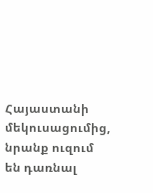Հայաստանի մեկուսացումից, նրանք ուզում են դառնալ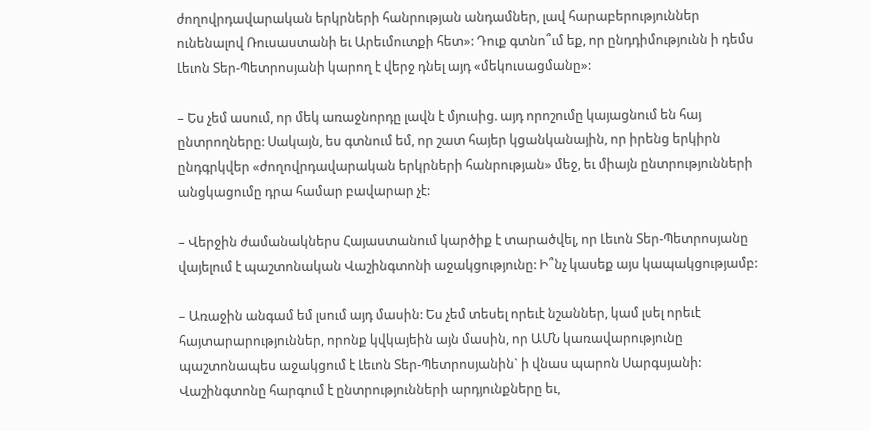ժողովրդավարական երկրների հանրության անդամներ, լավ հարաբերություններ ունենալով Ռուսաստանի եւ Արեւմուտքի հետ»: Դուք գտնո՞ւմ եք, որ ընդդիմությունն ի դեմս Լեւոն Տեր-Պետրոսյանի կարող է վերջ դնել այդ «մեկուսացմանը»:

– Ես չեմ ասում, որ մեկ առաջնորդը լավն է մյուսից. այդ որոշումը կայացնում են հայ ընտրողները: Սակայն, ես գտնում եմ, որ շատ հայեր կցանկանային, որ իրենց երկիրն ընդգրկվեր «ժողովրդավարական երկրների հանրության» մեջ, եւ միայն ընտրությունների անցկացումը դրա համար բավարար չէ:

– Վերջին ժամանակներս Հայաստանում կարծիք է տարածվել, որ Լեւոն Տեր-Պետրոսյանը վայելում է պաշտոնական Վաշինգտոնի աջակցությունը: Ի՞նչ կասեք այս կապակցությամբ:

– Առաջին անգամ եմ լսում այդ մասին: Ես չեմ տեսել որեւէ նշաններ, կամ լսել որեւէ հայտարարություններ, որոնք կվկայեին այն մասին, որ ԱՄՆ կառավարությունը պաշտոնապես աջակցում է Լեւոն Տեր-Պետրոսյանին` ի վնաս պարոն Սարգսյանի: Վաշինգտոնը հարգում է ընտրությունների արդյունքները եւ,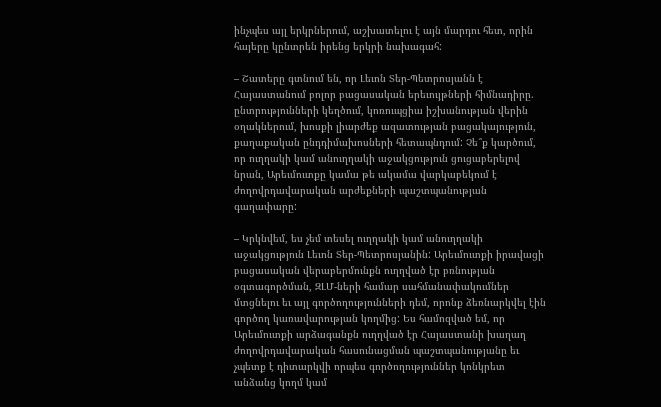ինչպես այլ երկրներում, աշխատելու է այն մարդու հետ, որին հայերը կընտրեն իրենց երկրի նախագահ:

– Շատերը գտնում են, որ Լեւոն Տեր-Պետրոսյանն է Հայաստանում բոլոր բացասական երեւույթների հիմնադիրը. ընտրությունների կեղծում, կոռուպցիա իշխանության վերին օղակներում, խոսքի լիարժեք ազատության բացակայություն, քաղաքական ընդդիմախոսների հետապնդում: Չե՞ք կարծում, որ ուղղակի կամ անուղղակի աջակցություն ցուցաբերելով նրան, Արեւմուտքը կամա թե ակամա վարկաբեկում է ժողովրդավարական արժեքների պաշտպանության գաղափարը:

– Կրկնվեմ, ես չեմ տեսել ուղղակի կամ անուղղակի աջակցություն Լեւոն Տեր-Պետրոսյանին: Արեւմուտքի իրավացի բացասական վերաբերմունքն ուղղված էր բռնության օգտագործման, ԶԼՄ-ների համար սահմանափակումներ մտցնելու եւ այլ գործողությունների դեմ, որոնք ձեռնարկվել էին գործող կառավարության կողմից: Ես համոզված եմ, որ Արեւմուտքի արձագանքն ուղղված էր Հայաստանի խաղաղ ժողովրդավարական հասունացման պաշտպանությանը եւ չպետք է դիտարկվի որպես գործողություններ կոնկրետ անձանց կողմ կամ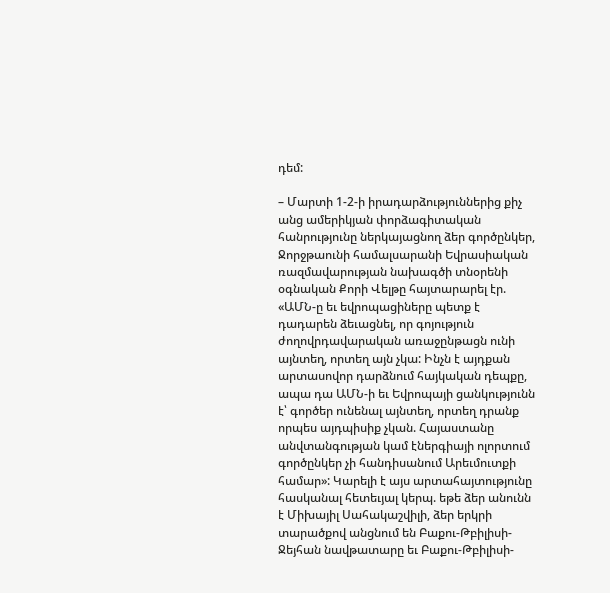դեմ:

– Մարտի 1-2-ի իրադարձություններից քիչ անց ամերիկյան փորձագիտական հանրությունը ներկայացնող ձեր գործընկեր, Ջորջթաունի համալսարանի Եվրասիական ռազմավարության նախագծի տնօրենի օգնական Քորի Վելթը հայտարարել էր. «ԱՄՆ-ը եւ եվրոպացիները պետք է դադարեն ձեւացնել, որ գոյություն ժողովրդավարական առաջընթացն ունի այնտեղ, որտեղ այն չկա: Ինչն է այդքան արտասովոր դարձնում հայկական դեպքը, ապա դա ԱՄՆ-ի եւ Եվրոպայի ցանկությունն է՝ գործեր ունենալ այնտեղ, որտեղ դրանք որպես այդպիսիք չկան. Հայաստանը անվտանգության կամ էներգիայի ոլորտում գործընկեր չի հանդիսանում Արեւմուտքի համար»: Կարելի է այս արտահայտությունը հասկանալ հետեւյալ կերպ. եթե ձեր անունն է Միխայիլ Սահակաշվիլի, ձեր երկրի տարածքով անցնում են Բաքու-Թբիլիսի-Ջեյհան նավթատարը եւ Բաքու-Թբիլիսի-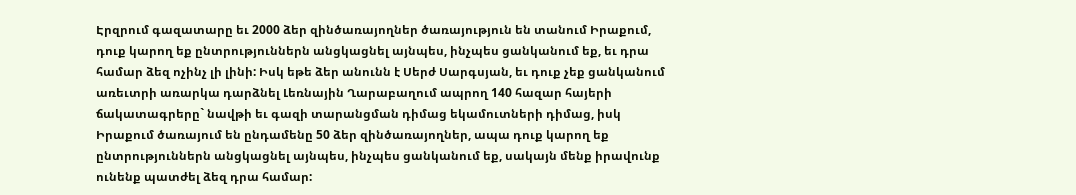Էրզրում գազատարը եւ 2000 ձեր զինծառայողներ ծառայություն են տանում Իրաքում, դուք կարող եք ընտրություններն անցկացնել այնպես, ինչպես ցանկանում եք, եւ դրա համար ձեզ ոչինչ լի լինի: Իսկ եթե ձեր անունն է Սերժ Սարգսյան, եւ դուք չեք ցանկանում առեւտրի առարկա դարձնել Լեռնային Ղարաբաղում ապրող 140 հազար հայերի ճակատագրերը` նավթի եւ գազի տարանցման դիմաց եկամուտների դիմաց, իսկ Իրաքում ծառայում են ընդամենը 50 ձեր զինծառայողներ, ապա դուք կարող եք ընտրություններն անցկացնել այնպես, ինչպես ցանկանում եք, սակայն մենք իրավունք ունենք պատժել ձեզ դրա համար: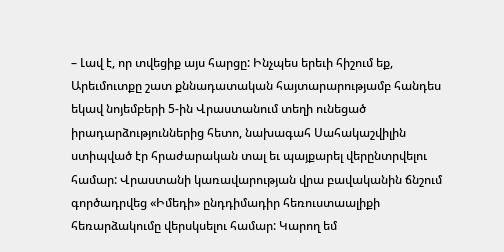– Լավ է, որ տվեցիք այս հարցը: Ինչպես երեւի հիշում եք, Արեւմուտքը շատ քննադատական հայտարարությամբ հանդես եկավ նոյեմբերի 5-ին Վրաստանում տեղի ունեցած իրադարձություններից հետո, նախագահ Սահակաշվիլին ստիպված էր հրաժարական տալ եւ պայքարել վերընտրվելու համար: Վրաստանի կառավարության վրա բավականին ճնշում գործադրվեց «Իմեդի» ընդդիմադիր հեռուստաալիքի հեռարձակումը վերսկսելու համար: Կարող եմ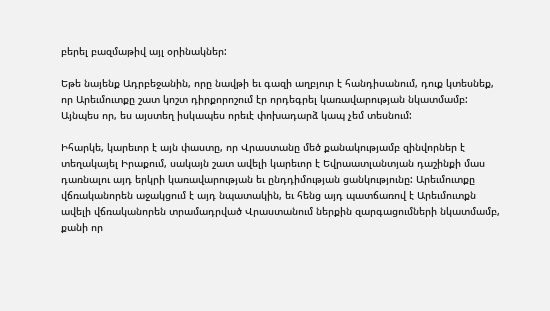բերել բազմաթիվ այլ օրինակներ:

Եթե նայենք Ադրբեջանին, որը նավթի եւ գազի աղբյուր է հանդիսանում, դուք կտեսնեք, որ Արեւմուտքը շատ կոշտ դիրքորոշում էր որդեգրել կառավարության նկատմամբ: Այնպես որ, ես այստեղ իսկապես որեւէ փոխադարձ կապ չեմ տեսնում:

Իհարկե, կարեւոր է այն փաստը, որ Վրաստանը մեծ քանակությամբ զինվորներ է տեղակայել Իրաքում, սակայն շատ ավելի կարեւոր է Եվրաատլանտյան դաշինքի մաս դառնալու այդ երկրի կառավարության եւ ընդդիմության ցանկությունը: Արեւմուտքը վճռականորեն աջակցում է այդ նպատակին, եւ հենց այդ պատճառով է Արեւմուտքն ավելի վճռականորեն տրամադրված Վրաստանում ներքին զարգացումների նկատմամբ, քանի որ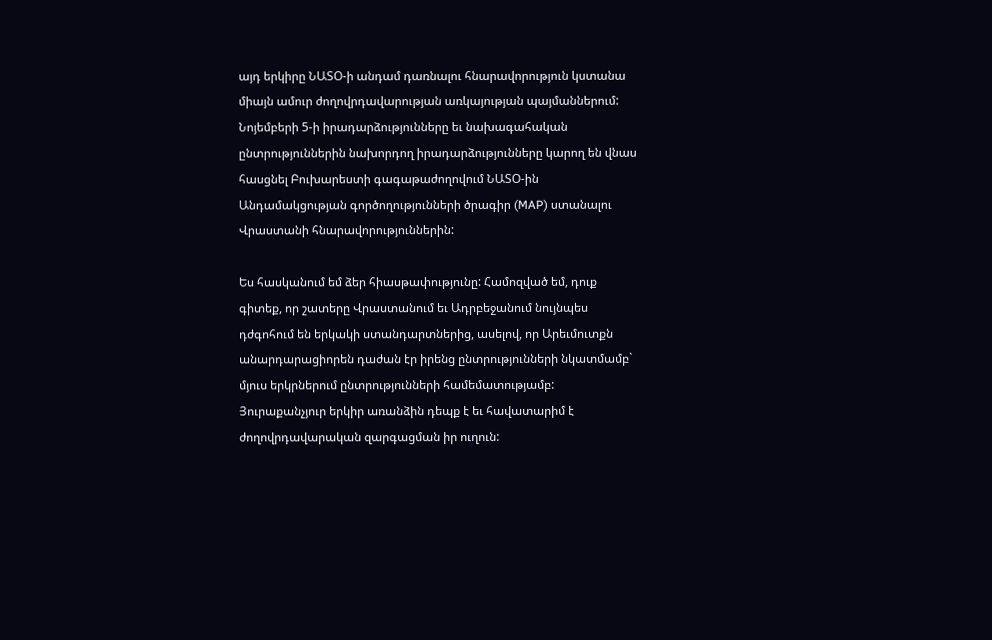այդ երկիրը ՆԱՏՕ-ի անդամ դառնալու հնարավորություն կստանա միայն ամուր ժողովրդավարության առկայության պայմաններում: Նոյեմբերի 5-ի իրադարձությունները եւ նախագահական ընտրություններին նախորդող իրադարձությունները կարող են վնաս հասցնել Բուխարեստի գագաթաժողովում ՆԱՏՕ-ին Անդամակցության գործողությունների ծրագիր (MAP) ստանալու Վրաստանի հնարավորություններին:

Ես հասկանում եմ ձեր հիասթափությունը: Համոզված եմ, դուք գիտեք, որ շատերը Վրաստանում եւ Ադրբեջանում նույնպես դժգոհում են երկակի ստանդարտներից, ասելով, որ Արեւմուտքն անարդարացիորեն դաժան էր իրենց ընտրությունների նկատմամբ` մյուս երկրներում ընտրությունների համեմատությամբ: Յուրաքանչյուր երկիր առանձին դեպք է եւ հավատարիմ է ժողովրդավարական զարգացման իր ուղուն: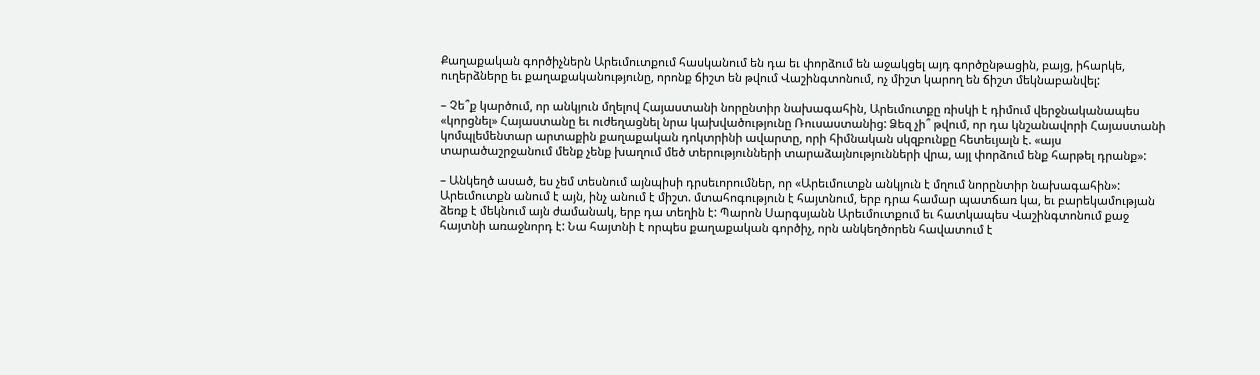Քաղաքական գործիչներն Արեւմուտքում հասկանում են դա եւ փորձում են աջակցել այդ գործընթացին, բայց, իհարկե, ուղերձները եւ քաղաքականությունը, որոնք ճիշտ են թվում Վաշինգտոնում, ոչ միշտ կարող են ճիշտ մեկնաբանվել:

– Չե՞ք կարծում, որ անկյուն մղելով Հայաստանի նորընտիր նախագահին, Արեւմուտքը ռիսկի է դիմում վերջնականապես «կորցնել» Հայաստանը եւ ուժեղացնել նրա կախվածությունը Ռուսաստանից: Ձեզ չի՞ թվում, որ դա կնշանավորի Հայաստանի կոմպլեմենտար արտաքին քաղաքական դոկտրինի ավարտը, որի հիմնական սկզբունքը հետեւյալն է. «այս տարածաշրջանում մենք չենք խաղում մեծ տերությունների տարաձայնությունների վրա, այլ փորձում ենք հարթել դրանք»:

– Անկեղծ ասած, ես չեմ տեսնում այնպիսի դրսեւորումներ, որ «Արեւմուտքն անկյուն է մղում նորընտիր նախագահին»: Արեւմուտքն անում է այն, ինչ անում է միշտ. մտահոգություն է հայտնում, երբ դրա համար պատճառ կա, եւ բարեկամության ձեռք է մեկնում այն ժամանակ, երբ դա տեղին է: Պարոն Սարգսյանն Արեւմուտքում եւ հատկապես Վաշինգտոնում քաջ հայտնի առաջնորդ է: Նա հայտնի է որպես քաղաքական գործիչ, որն անկեղծորեն հավատում է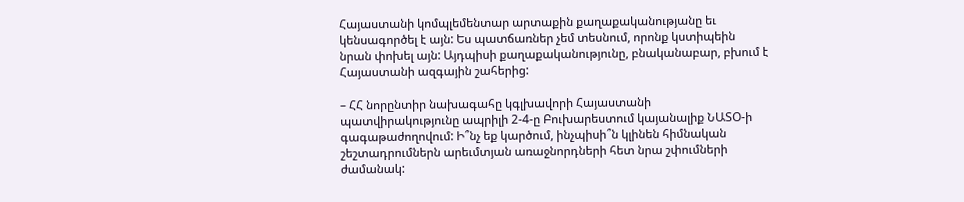Հայաստանի կոմպլեմենտար արտաքին քաղաքականությանը եւ կենսագործել է այն: Ես պատճառներ չեմ տեսնում, որոնք կստիպեին նրան փոխել այն: Այդպիսի քաղաքականությունը, բնականաբար, բխում է Հայաստանի ազգային շահերից:

– ՀՀ նորընտիր նախագահը կգլխավորի Հայաստանի պատվիրակությունը ապրիլի 2-4-ը Բուխարեստում կայանալիք ՆԱՏՕ-ի գագաթաժողովում: Ի՞նչ եք կարծում, ինչպիսի՞ն կլինեն հիմնական շեշտադրումներն արեւմտյան առաջնորդների հետ նրա շփումների ժամանակ: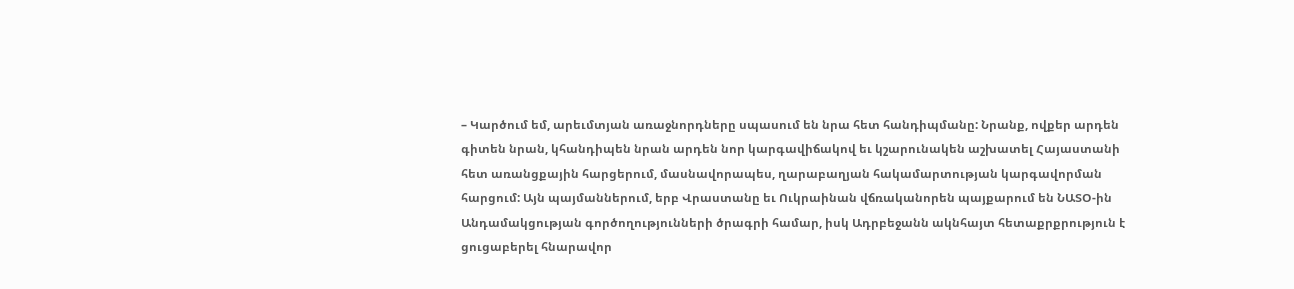– Կարծում եմ, արեւմտյան առաջնորդները սպասում են նրա հետ հանդիպմանը: Նրանք, ովքեր արդեն գիտեն նրան, կհանդիպեն նրան արդեն նոր կարգավիճակով եւ կշարունակեն աշխատել Հայաստանի հետ առանցքային հարցերում, մասնավորապես, ղարաբաղյան հակամարտության կարգավորման հարցում: Այն պայմաններում, երբ Վրաստանը եւ Ուկրաինան վճռականորեն պայքարում են ՆԱՏՕ-ին Անդամակցության գործողությունների ծրագրի համար, իսկ Ադրբեջանն ակնհայտ հետաքրքրություն է ցուցաբերել հնարավոր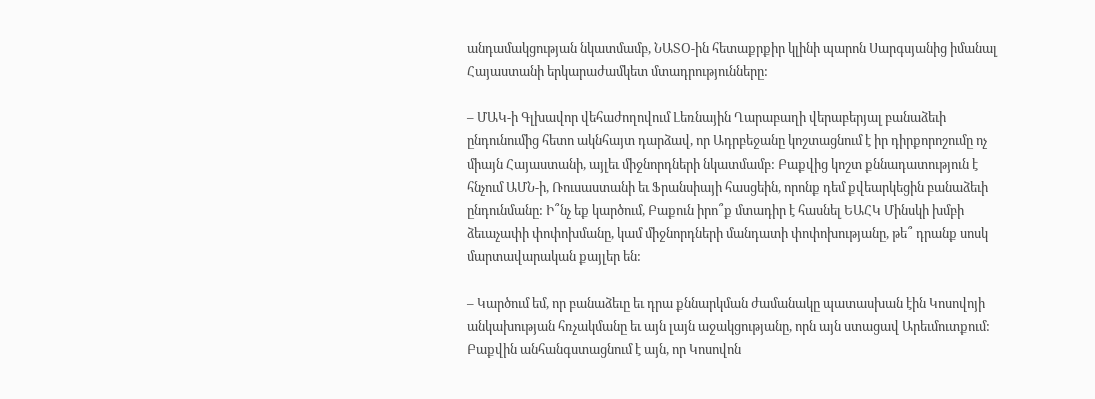անդամակցության նկատմամբ, ՆԱՏՕ-ին հետաքրքիր կլինի պարոն Սարգսյանից իմանալ Հայաստանի երկարաժամկետ մտադրությունները:

– ՄԱԿ-ի Գլխավոր վեհաժողովում Լեռնային Ղարաբաղի վերաբերյալ բանաձեւի ընդունումից հետո ակնհայտ դարձավ, որ Ադրբեջանը կոշտացնում է իր դիրքորոշումը ոչ միայն Հայաստանի, այլեւ միջնորդների նկատմամբ: Բաքվից կոշտ քննադատություն է հնչում ԱՄՆ-ի, Ռուսաստանի եւ Ֆրանսիայի հասցեին, որոնք դեմ քվեարկեցին բանաձեւի ընդունմանը: Ի՞նչ եք կարծում, Բաքուն իրո՞ք մտադիր է հասնել ԵԱՀԿ Մինսկի խմբի ձեւաչափի փոփոխմանը, կամ միջնորդների մանդատի փոփոխությանը, թե՞ դրանք սոսկ մարտավարական քայլեր են:

– Կարծում եմ, որ բանաձեւը եւ դրա քննարկման ժամանակը պատասխան էին Կոսովոյի անկախության հռչակմանը եւ այն լայն աջակցությանը, որն այն ստացավ Արեւմուտքում: Բաքվին անհանգստացնում է այն, որ Կոսովոն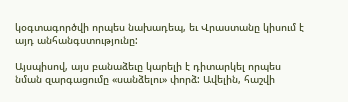կօգտագործվի որպես նախադեպ, եւ Վրաստանը կիսում է այդ անհանգստությունը:

Այսպիսով, այս բանաձեւը կարելի է դիտարկել որպես նման զարգացումը «սանձելու» փորձ: Ավելին, հաշվի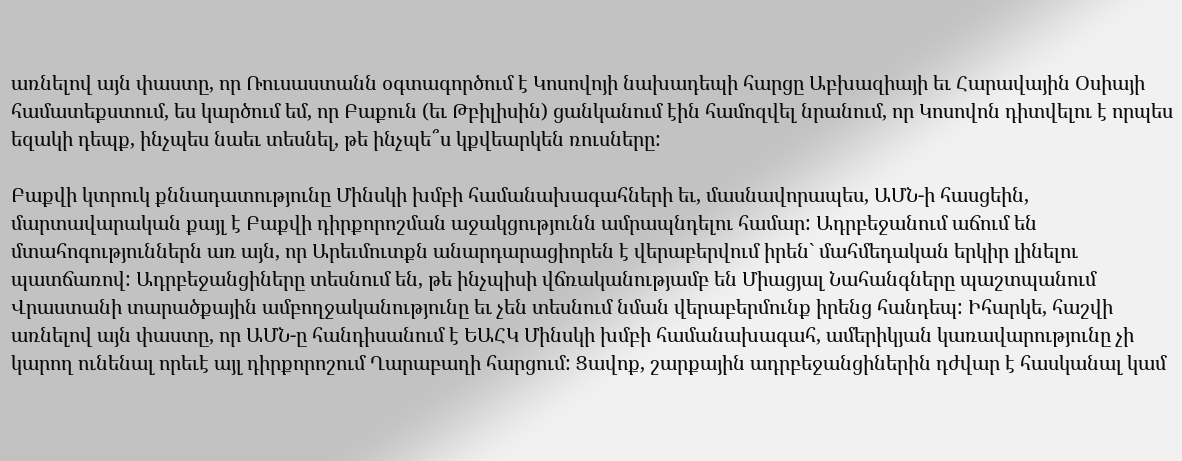առնելով այն փաստը, որ Ռուսաստանն օգտագործում է Կոսովոյի նախադեպի հարցը Աբխազիայի եւ Հարավային Օսիայի համատեքստում, ես կարծում եմ, որ Բաքուն (եւ Թբիլիսին) ցանկանում էին համոզվել նրանում, որ Կոսովոն դիտվելու է որպես եզակի դեպք, ինչպես նաեւ տեսնել, թե ինչպե՞ս կքվեարկեն ռուսները:

Բաքվի կտրուկ քննադատությունը Մինսկի խմբի համանախագահների եւ, մասնավորապես, ԱՄՆ-ի հասցեին, մարտավարական քայլ է Բաքվի դիրքորոշման աջակցությունն ամրապնդելու համար: Ադրբեջանում աճում են մտահոգություններն առ այն, որ Արեւմուտքն անարդարացիորեն է վերաբերվում իրեն` մահմեդական երկիր լինելու պատճառով: Ադրբեջանցիները տեսնում են, թե ինչպիսի վճռականությամբ են Միացյալ Նահանգները պաշտպանում Վրաստանի տարածքային ամբողջականությունը եւ չեն տեսնում նման վերաբերմունք իրենց հանդեպ: Իհարկե, հաշվի առնելով այն փաստը, որ ԱՄՆ-ը հանդիսանում է ԵԱՀԿ Մինսկի խմբի համանախագահ, ամերիկյան կառավարությունը չի կարող ունենալ որեւէ այլ դիրքորոշում Ղարաբաղի հարցում: Ցավոք, շարքային ադրբեջանցիներին դժվար է հասկանալ կամ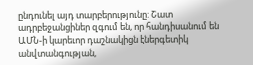ընդունել այդ տարբերությունը: Շատ ադրբեջանցիներ զգում են, որ հանդիսանում են ԱՄՆ-ի կարեւոր դաշնակիցն էներգետիկ անվտանգության,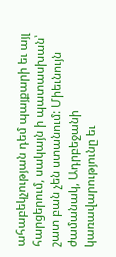ահաբեկչության դեմ պայքարի եւ այլ հարցերում, սակայն ի պատասխան՝ շատ բան չեն ստանում: Միեւնույն ժամանակ, Ադրբեջանի կառավարությունը եւ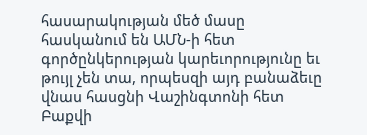հասարակության մեծ մասը հասկանում են ԱՄՆ-ի հետ գործընկերության կարեւորությունը եւ թույլ չեն տա, որպեսզի այդ բանաձեւը վնաս հասցնի Վաշինգտոնի հետ Բաքվի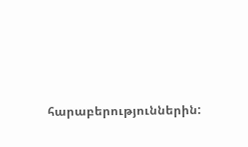հարաբերություններին: